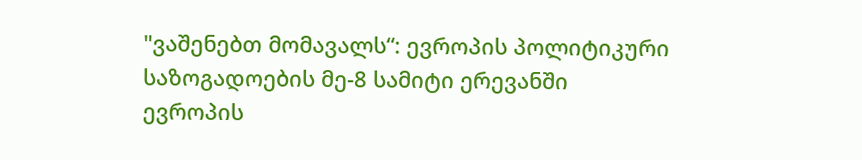"ვაშენებთ მომავალს“: ევროპის პოლიტიკური საზოგადოების მე-8 სამიტი ერევანში
ევროპის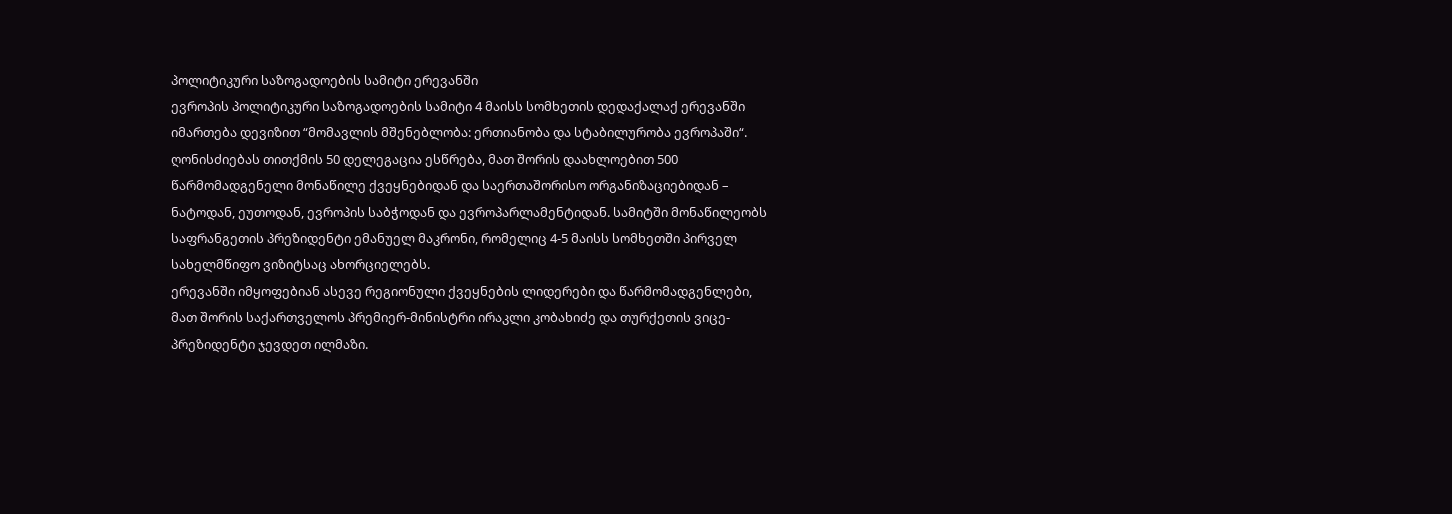პოლიტიკური საზოგადოების სამიტი ერევანში
ევროპის პოლიტიკური საზოგადოების სამიტი 4 მაისს სომხეთის დედაქალაქ ერევანში იმართება დევიზით “მომავლის მშენებლობა: ერთიანობა და სტაბილურობა ევროპაში“. ღონისძიებას თითქმის 50 დელეგაცია ესწრება, მათ შორის დაახლოებით 500 წარმომადგენელი მონაწილე ქვეყნებიდან და საერთაშორისო ორგანიზაციებიდან – ნატოდან, ეუთოდან, ევროპის საბჭოდან და ევროპარლამენტიდან. სამიტში მონაწილეობს საფრანგეთის პრეზიდენტი ემანუელ მაკრონი, რომელიც 4-5 მაისს სომხეთში პირველ სახელმწიფო ვიზიტსაც ახორციელებს.
ერევანში იმყოფებიან ასევე რეგიონული ქვეყნების ლიდერები და წარმომადგენლები, მათ შორის საქართველოს პრემიერ-მინისტრი ირაკლი კობახიძე და თურქეთის ვიცე-პრეზიდენტი ჯევდეთ ილმაზი.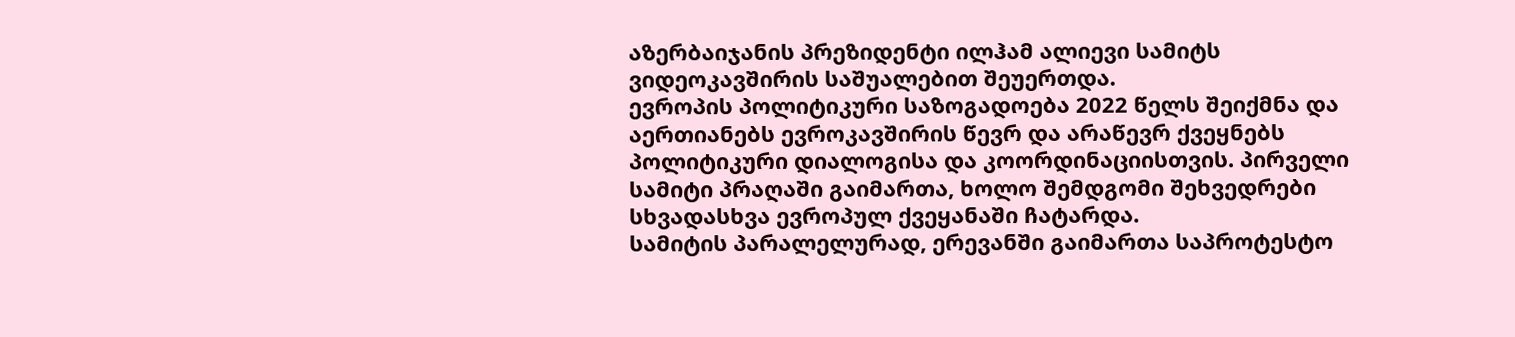აზერბაიჯანის პრეზიდენტი ილჰამ ალიევი სამიტს ვიდეოკავშირის საშუალებით შეუერთდა.
ევროპის პოლიტიკური საზოგადოება 2022 წელს შეიქმნა და აერთიანებს ევროკავშირის წევრ და არაწევრ ქვეყნებს პოლიტიკური დიალოგისა და კოორდინაციისთვის. პირველი სამიტი პრაღაში გაიმართა, ხოლო შემდგომი შეხვედრები სხვადასხვა ევროპულ ქვეყანაში ჩატარდა.
სამიტის პარალელურად, ერევანში გაიმართა საპროტესტო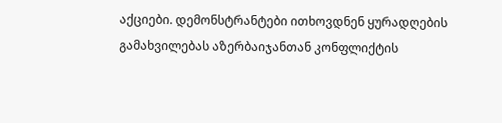აქციები. დემონსტრანტები ითხოვდნენ ყურადღების გამახვილებას აზერბაიჯანთან კონფლიქტის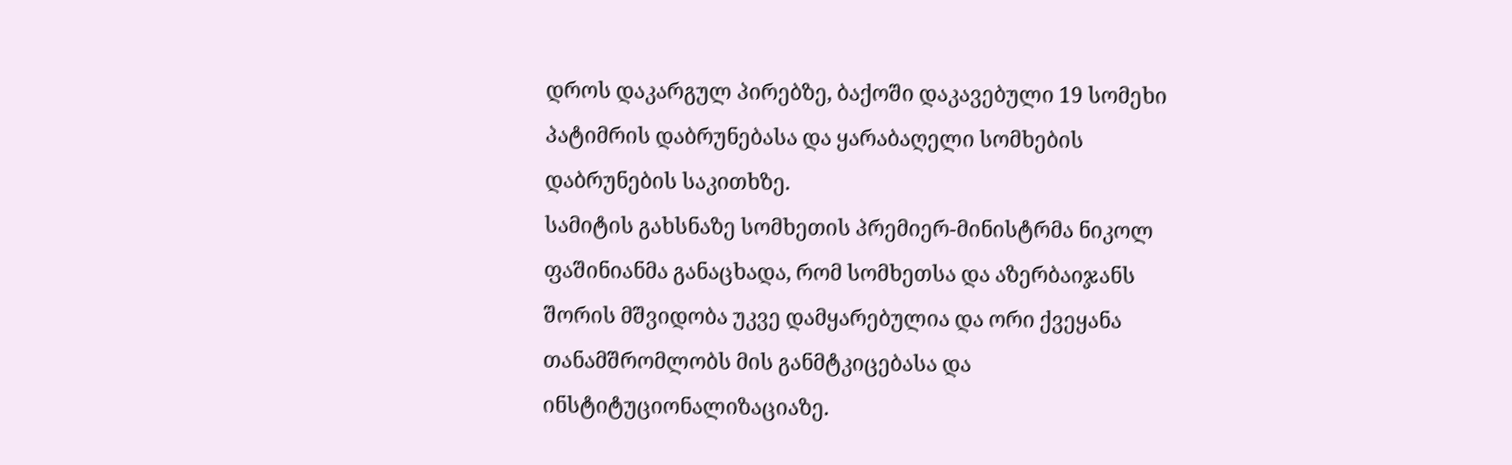დროს დაკარგულ პირებზე, ბაქოში დაკავებული 19 სომეხი პატიმრის დაბრუნებასა და ყარაბაღელი სომხების დაბრუნების საკითხზე.
სამიტის გახსნაზე სომხეთის პრემიერ-მინისტრმა ნიკოლ ფაშინიანმა განაცხადა, რომ სომხეთსა და აზერბაიჯანს შორის მშვიდობა უკვე დამყარებულია და ორი ქვეყანა თანამშრომლობს მის განმტკიცებასა და ინსტიტუციონალიზაციაზე.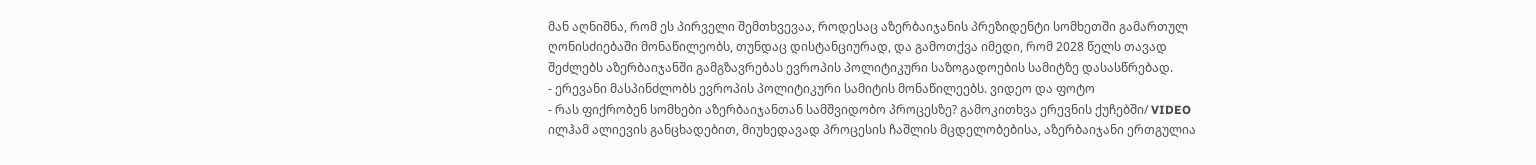მან აღნიშნა, რომ ეს პირველი შემთხვევაა, როდესაც აზერბაიჯანის პრეზიდენტი სომხეთში გამართულ ღონისძიებაში მონაწილეობს, თუნდაც დისტანციურად, და გამოთქვა იმედი, რომ 2028 წელს თავად შეძლებს აზერბაიჯანში გამგზავრებას ევროპის პოლიტიკური საზოგადოების სამიტზე დასასწრებად.
- ერევანი მასპინძლობს ევროპის პოლიტიკური სამიტის მონაწილეებს. ვიდეო და ფოტო
- რას ფიქრობენ სომხები აზერბაიჯანთან სამშვიდობო პროცესზე? გამოკითხვა ერევნის ქუჩებში/ VIDEO
ილჰამ ალიევის განცხადებით, მიუხედავად პროცესის ჩაშლის მცდელობებისა, აზერბაიჯანი ერთგულია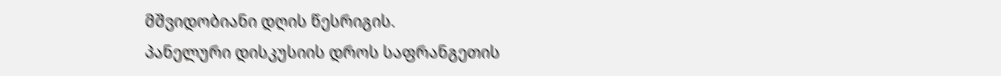მშვიდობიანი დღის წესრიგის.
პანელური დისკუსიის დროს საფრანგეთის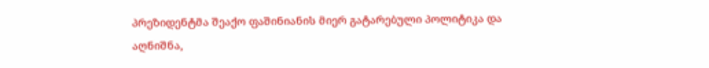პრეზიდენტმა შეაქო ფაშინიანის მიერ გატარებული პოლიტიკა და აღნიშნა,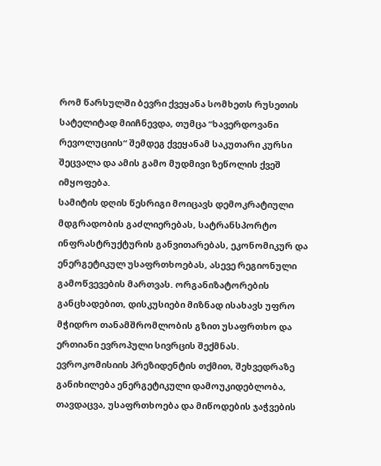რომ წარსულში ბევრი ქვეყანა სომხეთს რუსეთის სატელიტად მიიჩნევდა, თუმცა “ხავერდოვანი რევოლუციის“ შემდეგ ქვეყანამ საკუთარი კურსი შეცვალა და ამის გამო მუდმივი ზეწოლის ქვეშ იმყოფება.
სამიტის დღის წესრიგი მოიცავს დემოკრატიული მდგრადობის გაძლიერებას, სატრანსპორტო ინფრასტრუქტურის განვითარებას, ეკონომიკურ და ენერგეტიკულ უსაფრთხოებას, ასევე რეგიონული გამოწვევების მართვას. ორგანიზატორების განცხადებით, დისკუსიები მიზნად ისახავს უფრო მჭიდრო თანამშრომლობის გზით უსაფრთხო და ერთიანი ევროპული სივრცის შექმნას.
ევროკომისიის პრეზიდენტის თქმით, შეხვედრაზე განიხილება ენერგეტიკული დამოუკიდებლობა, თავდაცვა, უსაფრთხოება და მიწოდების ჯაჭვების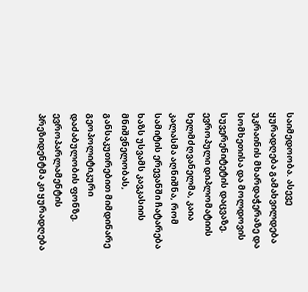საიმედოობა. ასევე ყურადღება გამახვილდება უკრაინის მხარდაჭერაზე და სომხეთისა და მოლდოვის სუვერენიტეტის დაცვაზე.
ევროპული დიპლომატიის ხელმძღვანელმა, კაია კალასმა აღნიშნა, რომ სამიტის ერევანში ჩატარება ხაზს უსვამს კავკასიის მნიშვნელობას, განსაკუთრებით მიმდინარე გეოპოლიტიკური დაძაბულობის ფონზე. ევროპარლამენტის პრეზიდენტმა კი ყურადღება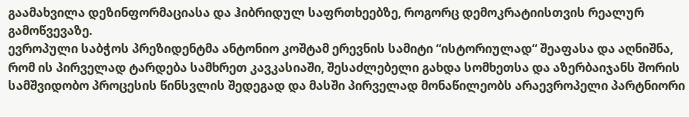გაამახვილა დეზინფორმაციასა და ჰიბრიდულ საფრთხეებზე, როგორც დემოკრატიისთვის რეალურ გამოწვევაზე.
ევროპული საბჭოს პრეზიდენტმა ანტონიო კოშტამ ერევნის სამიტი “ისტორიულად“ შეაფასა და აღნიშნა, რომ ის პირველად ტარდება სამხრეთ კავკასიაში, შესაძლებელი გახდა სომხეთსა და აზერბაიჯანს შორის სამშვიდობო პროცესის წინსვლის შედეგად და მასში პირველად მონაწილეობს არაევროპელი პარტნიორი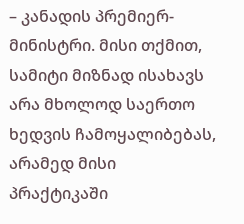– კანადის პრემიერ-მინისტრი. მისი თქმით, სამიტი მიზნად ისახავს არა მხოლოდ საერთო ხედვის ჩამოყალიბებას, არამედ მისი პრაქტიკაში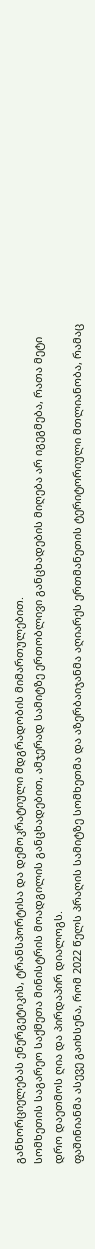განხორციელებას ენერგეტიკის, ტრანსპორტისა და დემოკრატიული მდგრადობის მიმართულებით.
სომხეთის საგარეო საქმეთა მინისტრის მოადგილის განცხადებით, ამჯერად სამიტზე ერთობლივი განცხადების მიღება არ იგეგმება, რათა მეტი დრო დაეთმოს ღია და პირდაპირ დიალოგს.
ფაშინიანმა ასევე გაიხსენა, რომ 2022 წელს პრაღის სამიტზე სომხეთმა და აზერბაიჯანმა აღიარეს ერთმანეთის ტერიტორიული მთლიანობა, რამაც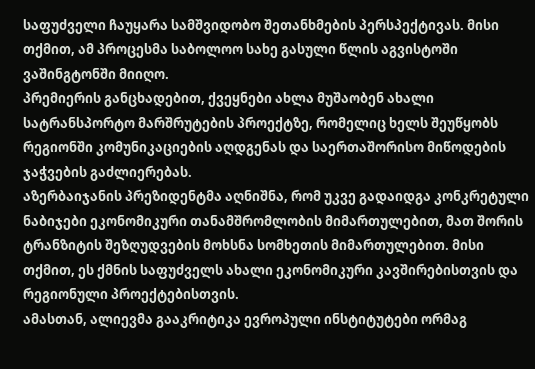საფუძველი ჩაუყარა სამშვიდობო შეთანხმების პერსპექტივას. მისი თქმით, ამ პროცესმა საბოლოო სახე გასული წლის აგვისტოში ვაშინგტონში მიიღო.
პრემიერის განცხადებით, ქვეყნები ახლა მუშაობენ ახალი სატრანსპორტო მარშრუტების პროექტზე, რომელიც ხელს შეუწყობს რეგიონში კომუნიკაციების აღდგენას და საერთაშორისო მიწოდების ჯაჭვების გაძლიერებას.
აზერბაიჯანის პრეზიდენტმა აღნიშნა, რომ უკვე გადაიდგა კონკრეტული ნაბიჯები ეკონომიკური თანამშრომლობის მიმართულებით, მათ შორის ტრანზიტის შეზღუდვების მოხსნა სომხეთის მიმართულებით. მისი თქმით, ეს ქმნის საფუძველს ახალი ეკონომიკური კავშირებისთვის და რეგიონული პროექტებისთვის.
ამასთან, ალიევმა გააკრიტიკა ევროპული ინსტიტუტები ორმაგ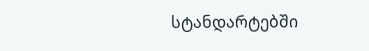სტანდარტებში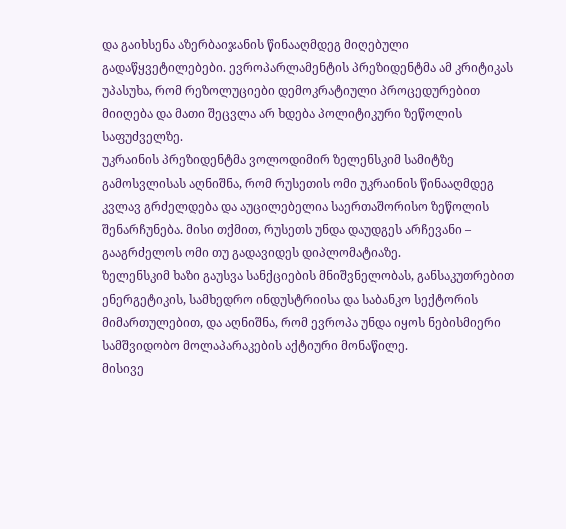და გაიხსენა აზერბაიჯანის წინააღმდეგ მიღებული გადაწყვეტილებები. ევროპარლამენტის პრეზიდენტმა ამ კრიტიკას უპასუხა, რომ რეზოლუციები დემოკრატიული პროცედურებით მიიღება და მათი შეცვლა არ ხდება პოლიტიკური ზეწოლის საფუძველზე.
უკრაინის პრეზიდენტმა ვოლოდიმირ ზელენსკიმ სამიტზე გამოსვლისას აღნიშნა, რომ რუსეთის ომი უკრაინის წინააღმდეგ კვლავ გრძელდება და აუცილებელია საერთაშორისო ზეწოლის შენარჩუნება. მისი თქმით, რუსეთს უნდა დაუდგეს არჩევანი – გააგრძელოს ომი თუ გადავიდეს დიპლომატიაზე.
ზელენსკიმ ხაზი გაუსვა სანქციების მნიშვნელობას, განსაკუთრებით ენერგეტიკის, სამხედრო ინდუსტრიისა და საბანკო სექტორის მიმართულებით, და აღნიშნა, რომ ევროპა უნდა იყოს ნებისმიერი სამშვიდობო მოლაპარაკების აქტიური მონაწილე.
მისივე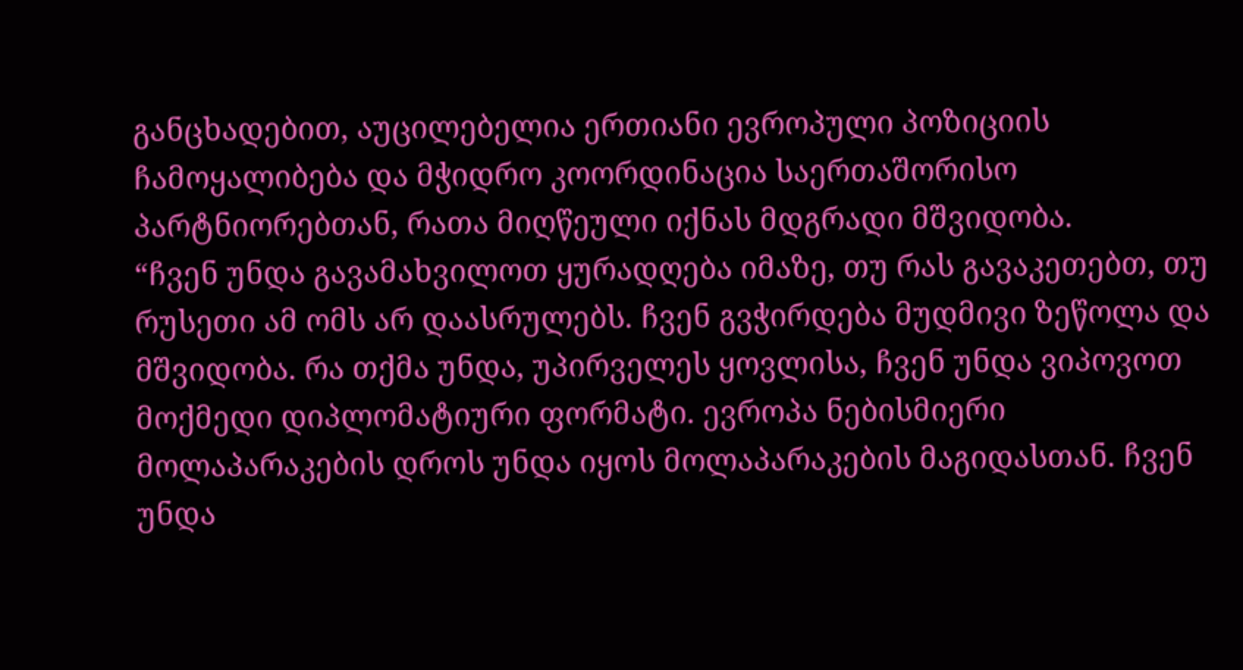განცხადებით, აუცილებელია ერთიანი ევროპული პოზიციის ჩამოყალიბება და მჭიდრო კოორდინაცია საერთაშორისო პარტნიორებთან, რათა მიღწეული იქნას მდგრადი მშვიდობა.
“ჩვენ უნდა გავამახვილოთ ყურადღება იმაზე, თუ რას გავაკეთებთ, თუ რუსეთი ამ ომს არ დაასრულებს. ჩვენ გვჭირდება მუდმივი ზეწოლა და მშვიდობა. რა თქმა უნდა, უპირველეს ყოვლისა, ჩვენ უნდა ვიპოვოთ მოქმედი დიპლომატიური ფორმატი. ევროპა ნებისმიერი მოლაპარაკების დროს უნდა იყოს მოლაპარაკების მაგიდასთან. ჩვენ უნდა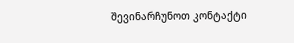შევინარჩუნოთ კონტაქტი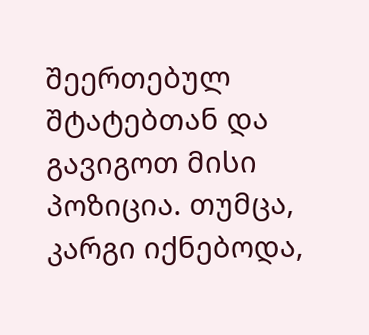შეერთებულ შტატებთან და გავიგოთ მისი პოზიცია. თუმცა, კარგი იქნებოდა,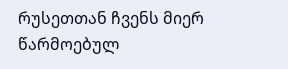რუსეთთან ჩვენს მიერ წარმოებულ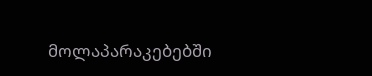მოლაპარაკებებში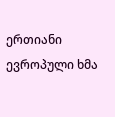ერთიანი ევროპული ხმა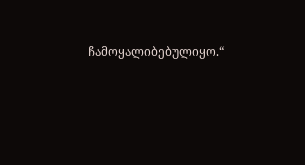ჩამოყალიბებულიყო.“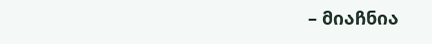– მიაჩნია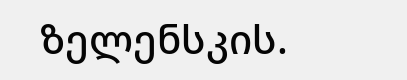ზელენსკის.